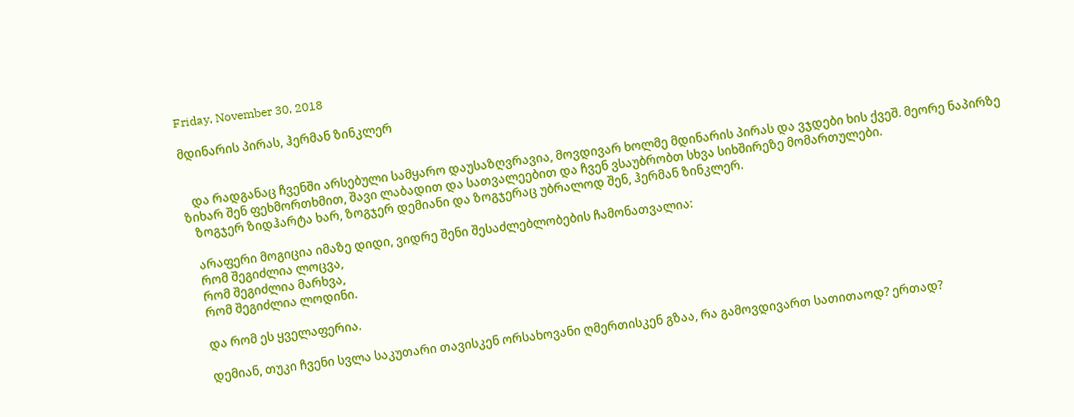Friday, November 30, 2018

მდინარის პირას, ჰერმან ზინკლერ


   და რადგანაც ჩვენში არსებული სამყარო დაუსაზღვრავია, მოვდივარ ხოლმე მდინარის პირას და ვჯდები ხის ქვეშ. მეორე ნაპირზე ზიხარ შენ ფეხმორთხმით, შავი ლაბადით და სათვალეებით და ჩვენ ვსაუბრობთ სხვა სიხშირეზე მომართულები.
   ზოგჯერ ზიდჰარტა ხარ, ზოგჯერ დემიანი და ზოგჯერაც უბრალოდ შენ, ჰერმან ზინკლერ.

   არაფერი მოგიცია იმაზე დიდი, ვიდრე შენი შესაძლებლობების ჩამონათვალია:
   რომ შეგიძლია ლოცვა,
   რომ შეგიძლია მარხვა,
   რომ შეგიძლია ლოდინი.

   და რომ ეს ყველაფერია.

   დემიან, თუკი ჩვენი სვლა საკუთარი თავისკენ ორსახოვანი ღმერთისკენ გზაა, რა გამოვდივართ სათითაოდ? ერთად?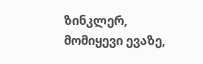ზინკლერ, მომიყევი ევაზე,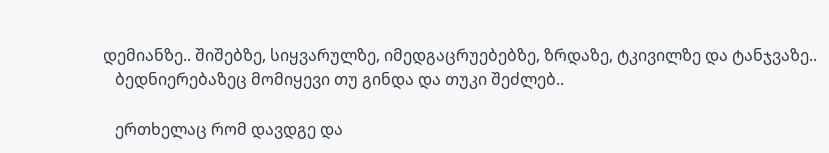დემიანზე.. შიშებზე, სიყვარულზე, იმედგაცრუებებზე, ზრდაზე, ტკივილზე და ტანჯვაზე..
   ბედნიერებაზეც მომიყევი თუ გინდა და თუკი შეძლებ..

   ერთხელაც რომ დავდგე და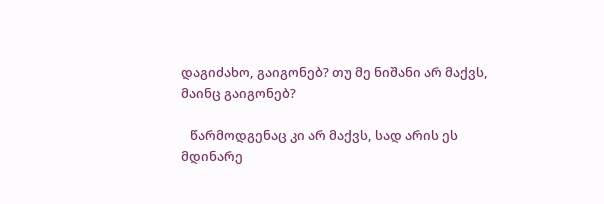დაგიძახო, გაიგონებ? თუ მე ნიშანი არ მაქვს, მაინც გაიგონებ?

   წარმოდგენაც კი არ მაქვს, სად არის ეს მდინარე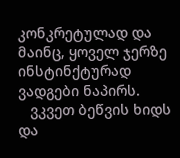კონკრეტულად და მაინც, ყოველ ჯერზე ინსტინქტურად ვადგები ნაპირს.
   ვკვეთ ბეწვის ხიდს და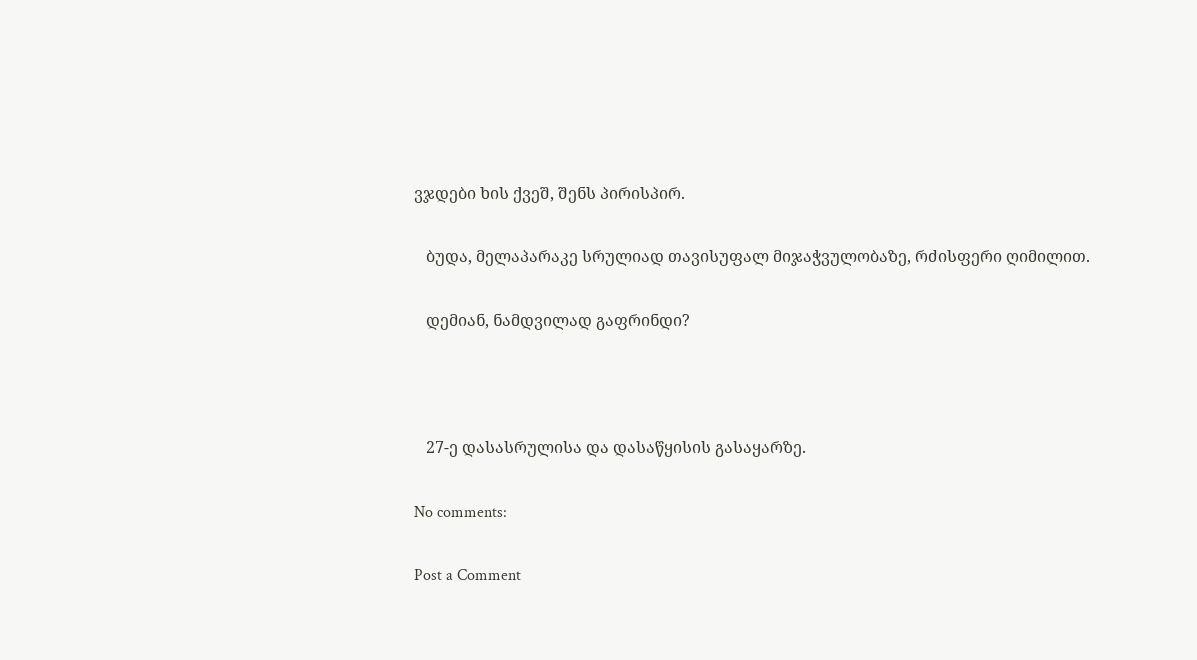ვჯდები ხის ქვეშ, შენს პირისპირ.

   ბუდა, მელაპარაკე სრულიად თავისუფალ მიჯაჭვულობაზე, რძისფერი ღიმილით.

   დემიან, ნამდვილად გაფრინდი?



   27-ე დასასრულისა და დასაწყისის გასაყარზე.

No comments:

Post a Comment